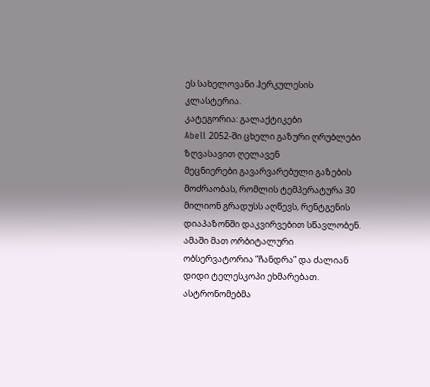ეს სახელოვანი ჰერკულესის კლასტერია.
კატეგორია: გალაქტიკები
Abell 2052-ში ცხელი გაზური ღრუბლები ზღვასავით ღელავენ
მეცნიერები გავარვარებული გაზების მოძრაობას, რომლის ტემპერატურა 30 მილიონ გრადუსს აღწევს, რენტგენის დიაპაზონში დაკვირვებით სწავლობენ. ამაში მათ ორბიტალური ობსერვატორია ”ჩანდრა” და ძალიან დიდი ტელესკოპი ეხმარებათ.
ასტრონომებმა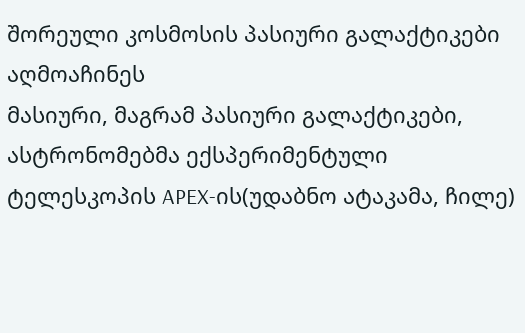შორეული კოსმოსის პასიური გალაქტიკები აღმოაჩინეს
მასიური, მაგრამ პასიური გალაქტიკები, ასტრონომებმა ექსპერიმენტული ტელესკოპის APEX-ის(უდაბნო ატაკამა, ჩილე)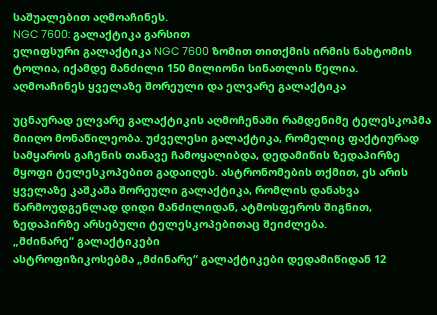საშუალებით აღმოაჩინეს.
NGC 7600: გალაქტიკა გარსით
ელიფსური გალაქტიკა NGC 7600 ზომით თითქმის ირმის ნახტომის ტოლია, იქამდე მანძილი 150 მილიონი სინათლის წელია.
აღმოაჩინეს ყველაზე შორეული და ელვარე გალაქტიკა

უცნაურად ელვარე გალაქტიკის აღმოჩენაში რამდენიმე ტელესკოპმა მიიღო მონაწილეობა. უძველესი გალაქტიკა, რომელიც ფაქტიურად სამყაროს გაჩენის თანავე ჩამოყალიბდა, დედამიწის ზედაპირზე მყოფი ტელესკოპებით გადაიღეს. ასტრონომების თქმით, ეს არის ყველაზე კაშკაშა შორეული გალაქტიკა, რომლის დანახვა წარმოუდგენლად დიდი მანძილიდან, ატმოსფეროს შიგნით, ზედაპირზე არსებული ტელესკოპებითაც შეიძლება.
„მძინარე“ გალაქტიკები
ასტროფიზიკოსებმა „მძინარე“ გალაქტიკები დედამიწიდან 12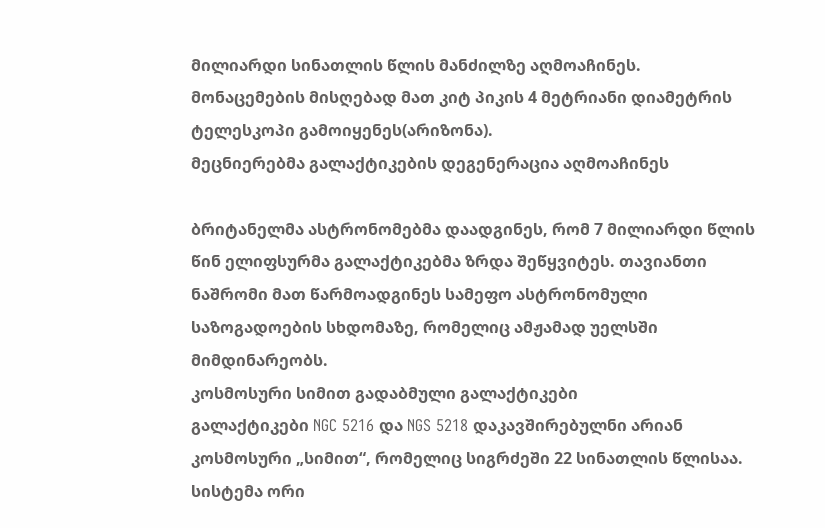მილიარდი სინათლის წლის მანძილზე აღმოაჩინეს. მონაცემების მისღებად მათ კიტ პიკის 4 მეტრიანი დიამეტრის ტელესკოპი გამოიყენეს(არიზონა).
მეცნიერებმა გალაქტიკების დეგენერაცია აღმოაჩინეს

ბრიტანელმა ასტრონომებმა დაადგინეს, რომ 7 მილიარდი წლის წინ ელიფსურმა გალაქტიკებმა ზრდა შეწყვიტეს. თავიანთი ნაშრომი მათ წარმოადგინეს სამეფო ასტრონომული საზოგადოების სხდომაზე, რომელიც ამჟამად უელსში მიმდინარეობს.
კოსმოსური სიმით გადაბმული გალაქტიკები
გალაქტიკები NGC 5216 და NGS 5218 დაკავშირებულნი არიან კოსმოსური „სიმით“, რომელიც სიგრძეში 22 სინათლის წლისაა. სისტემა ორი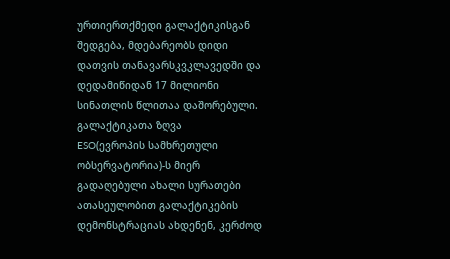ურთიერთქმედი გალაქტიკისგან შედგება, მდებარეობს დიდი დათვის თანავარსკვკლავედში და დედამიწიდან 17 მილიონი სინათლის წლითაა დაშორებული.
გალაქტიკათა ზღვა
ESO(ევროპის სამხრეთული ობსერვატორია)-ს მიერ გადაღებული ახალი სურათები ათასეულობით გალაქტიკების დემონსტრაციას ახდენენ, კერძოდ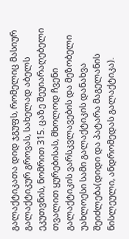გალაქტიკათა დიდ ჯგუფს, რომელიც მასიურ გალაქტიკურ გროვას, სახელად აბელს ეკუთვნის, ნომრით 315. ცაზე შეუიარაღებელი თვალით ყურებისას, მხოლოდ ჩვენი გალაქტიკის ვარსკვლავების და მეზობელი უახლოესი სამი გალაქტიკის დანახვა შეიძლება(დიდი და პატარა მაგელანის ნისლეული, ანდრომედას გალაქტიკა).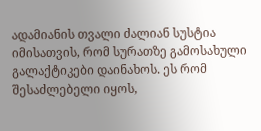ადამიანის თვალი ძალიან სუსტია იმისათვის, რომ სურათზე გამოსახული გალაქტიკები დაინახოს. ეს რომ შესაძლებელი იყოს,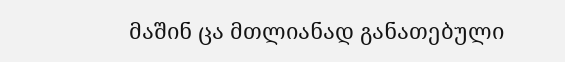მაშინ ცა მთლიანად განათებული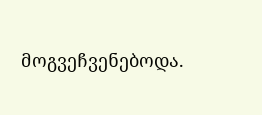მოგვეჩვენებოდა.